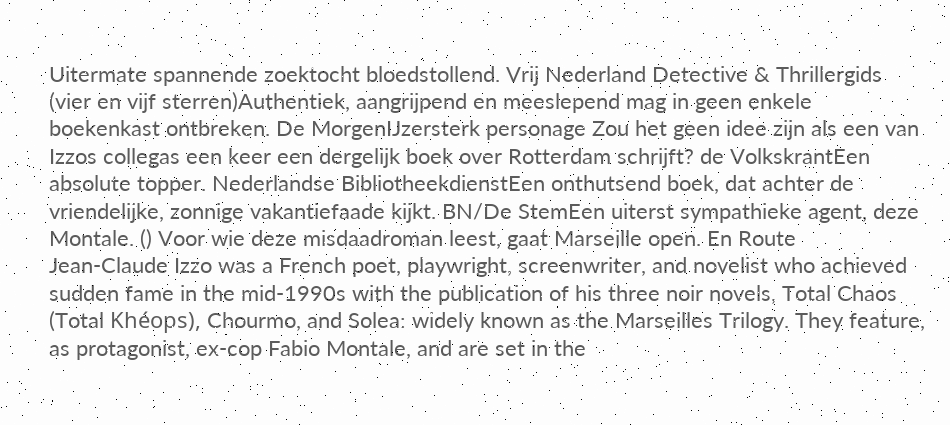Uitermate spannende zoektocht bloedstollend. Vrij Nederland Detective & Thrillergids (vier en vijf sterren)Authentiek, aangrijpend en meeslepend mag in geen enkele boekenkast ontbreken. De MorgenIJzersterk personage Zou het geen idee zijn als een van Izzos collegas een keer een dergelijk boek over Rotterdam schrijft? de VolkskrantEen absolute topper. Nederlandse BibliotheekdienstEen onthutsend boek, dat achter de vriendelijke, zonnige vakantiefaade kijkt. BN/De StemEen uiterst sympathieke agent, deze Montale. () Voor wie deze misdaadroman leest, gaat Marseille open. En Route
Jean-Claude Izzo was a French poet, playwright, screenwriter, and novelist who achieved sudden fame in the mid-1990s with the publication of his three noir novels, Total Chaos (Total Khéops), Chourmo, and Solea: widely known as the Marseilles Trilogy. They feature, as protagonist, ex-cop Fabio Montale, and are set in the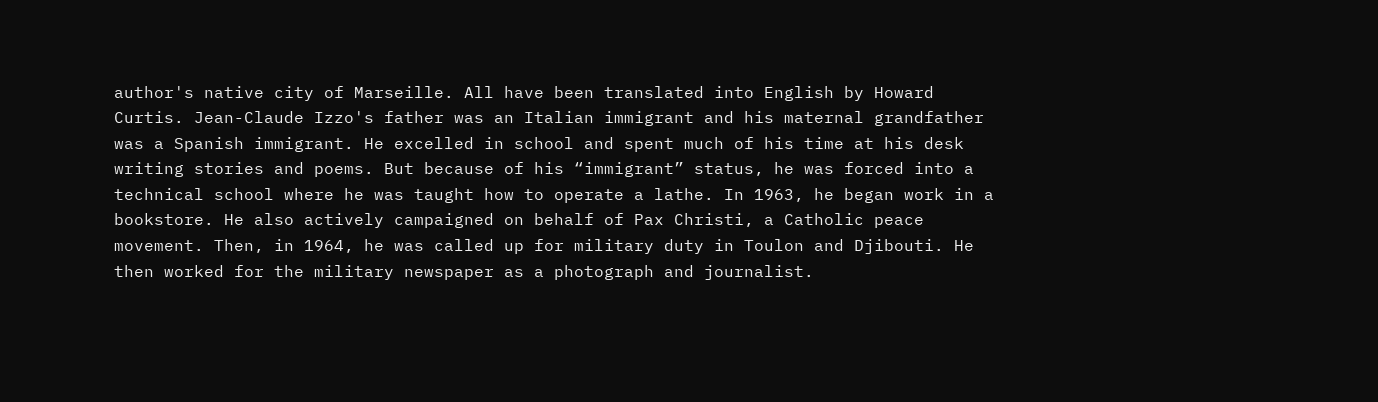author's native city of Marseille. All have been translated into English by Howard Curtis. Jean-Claude Izzo's father was an Italian immigrant and his maternal grandfather was a Spanish immigrant. He excelled in school and spent much of his time at his desk writing stories and poems. But because of his “immigrant” status, he was forced into a technical school where he was taught how to operate a lathe. In 1963, he began work in a bookstore. He also actively campaigned on behalf of Pax Christi, a Catholic peace movement. Then, in 1964, he was called up for military duty in Toulon and Djibouti. He then worked for the military newspaper as a photograph and journalist.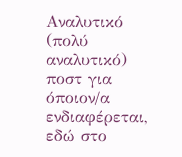Αναλυτικό (πολύ αναλυτικό) ποστ για όποιον/α ενδιαφέρεται, εδώ στο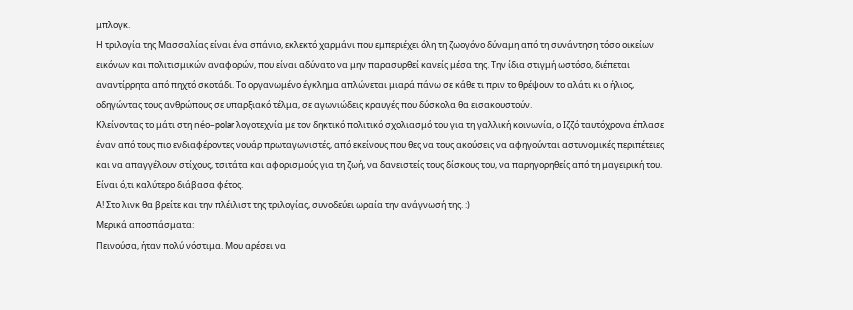μπλογκ.
Η τριλογία της Μασσαλίας είναι ένα σπάνιο, εκλεκτό χαρμάνι που εμπεριέχει όλη τη ζωογόνο δύναμη από τη συνάντηση τόσο οικείων εικόνων και πολιτισμικών αναφορών, που είναι αδύνατο να μην παρασυρθεί κανείς μέσα της. Την ίδια στιγμή ωστόσο, διέπεται αναντίρρητα από πηχτό σκοτάδι. Το οργανωμένο έγκλημα απλώνεται μιαρά πάνω σε κάθε τι πριν το θρέψουν το αλάτι κι ο ήλιος, οδηγώντας τους ανθρώπους σε υπαρξιακό τέλμα, σε αγωνιώδεις κραυγές που δύσκολα θα εισακουστούν.
Κλείνοντας το μάτι στη néo–polar λογοτεχνία με τον δηκτικό πολιτικό σχολιασμό του για τη γαλλική κοινωνία, ο Ιζζό ταυτόχρονα έπλασε έναν από τους πιο ενδιαφέροντες νουάρ πρωταγωνιστές, από εκείνους που θες να τους ακούσεις να αφηγούνται αστυνομικές περιπέτειες και να απαγγέλουν στίχους, τσιτάτα και αφορισμούς για τη ζωή, να δανειστείς τους δίσκους του, να παρηγορηθείς από τη μαγειρική του.
Είναι ό,τι καλύτερο διάβασα φέτος.
Α! Στο λινκ θα βρείτε και την πλέιλιστ της τριλογίας, συνοδεύει ωραία την ανάγνωσή της. :)
Μερικά αποσπάσματα:
Πεινούσα, ήταν πολύ νόστιμα. Μου αρέσει να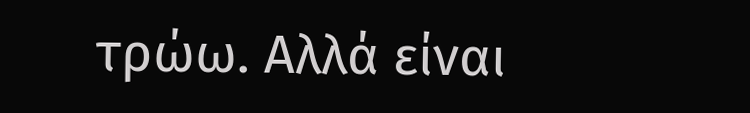τρώω. Αλλά είναι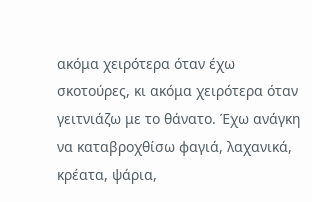ακόμα χειρότερα όταν έχω σκοτούρες, κι ακόμα χειρότερα όταν γειτνιάζω με το θάνατο. Έχω ανάγκη να καταβροχθίσω φαγιά, λαχανικά, κρέατα, ψάρια,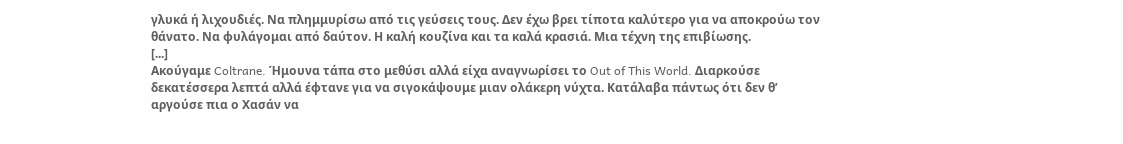γλυκά ή λιχουδιές. Να πλημμυρίσω από τις γεύσεις τους. Δεν έχω βρει τίποτα καλύτερο για να αποκρούω τον θάνατο. Να φυλάγομαι από δαύτον. Η καλή κουζίνα και τα καλά κρασιά. Μια τέχνη της επιβίωσης.
[...]
Ακούγαμε Coltrane. Ήμουνα τάπα στο μεθύσι αλλά είχα αναγνωρίσει το Out of This World. Διαρκούσε δεκατέσσερα λεπτά αλλά έφτανε για να σιγοκάψουμε μιαν ολάκερη νύχτα. Κατάλαβα πάντως ότι δεν θ’ αργούσε πια ο Χασάν να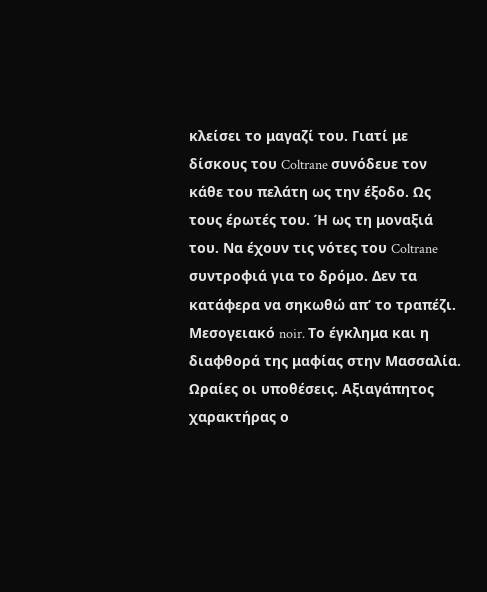κλείσει το μαγαζί του. Γιατί με δίσκους του Coltrane συνόδευε τον κάθε του πελάτη ως την έξοδο. Ως τους έρωτές του. Ή ως τη μοναξιά του. Να έχουν τις νότες του Coltrane συντροφιά για το δρόμο. Δεν τα κατάφερα να σηκωθώ απ’ το τραπέζι.
Μεσογειακό noir. Το έγκλημα και η διαφθορά της μαφίας στην Μασσαλία. Ωραίες οι υποθέσεις. Αξιαγάπητος χαρακτήρας ο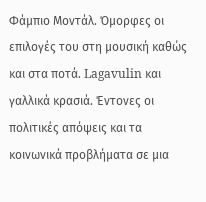Φάμπιο Μοντάλ. Όμορφες οι επιλογές του στη μουσική καθώς και στα ποτά. Lagavulin και γαλλικά κρασιά. Έντονες οι πολιτικές απόψεις και τα κοινωνικά προβλήματα σε μια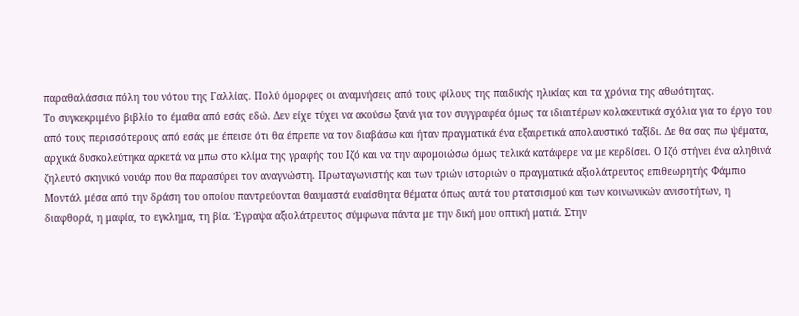παραθαλάσσια πόλη του νότου της Γαλλίας. Πολύ όμορφες οι αναμνήσεις από τους φίλους της παιδικής ηλικίας και τα χρόνια της αθωότητας.
Το συγκεκριμένο βιβλίο το έμαθα από εσάς εδώ. Δεν είχε τύχει να ακούσω ξανά για τον συγγραφέα όμως τα ιδιαιτέρων κολακευτικά σχόλια για το έργο του από τους περισσότερους από εσάς με έπεισε ότι θα έπρεπε να τον διαβάσω και ήταν πραγματικά ένα εξαιρετικά απολαυστικό ταξίδι. Δε θα σας πω ψέματα, αρχικά δυσκολεύτηκα αρκετά να μπω στο κλίμα της γραφής του Ιζό και να την αφομοιώσω όμως τελικά κατάφερε να με κερδίσει. Ο Ιζό στήνει ένα αληθινά ζηλευτό σκηνικό νουάρ που θα παρασύρει τον αναγνώστη. Πρωταγωνιστής και των τριών ιστοριών ο πραγματικά αξιολάτρευτος επιθεωρητής Φάμπιο Μοντάλ μέσα από την δράση του οποίου παντρεύονται θαυμαστά ευαίσθητα θέματα όπως αυτά του ρτατσισμού και των κοινωνικών ανισοτήτων, η διαφθορά, η μαφία, το εγκλημα, τη βία. Έγραψα αξιολάτρευτος σύμφωνα πάντα με την δική μου οπτική ματιά. Στην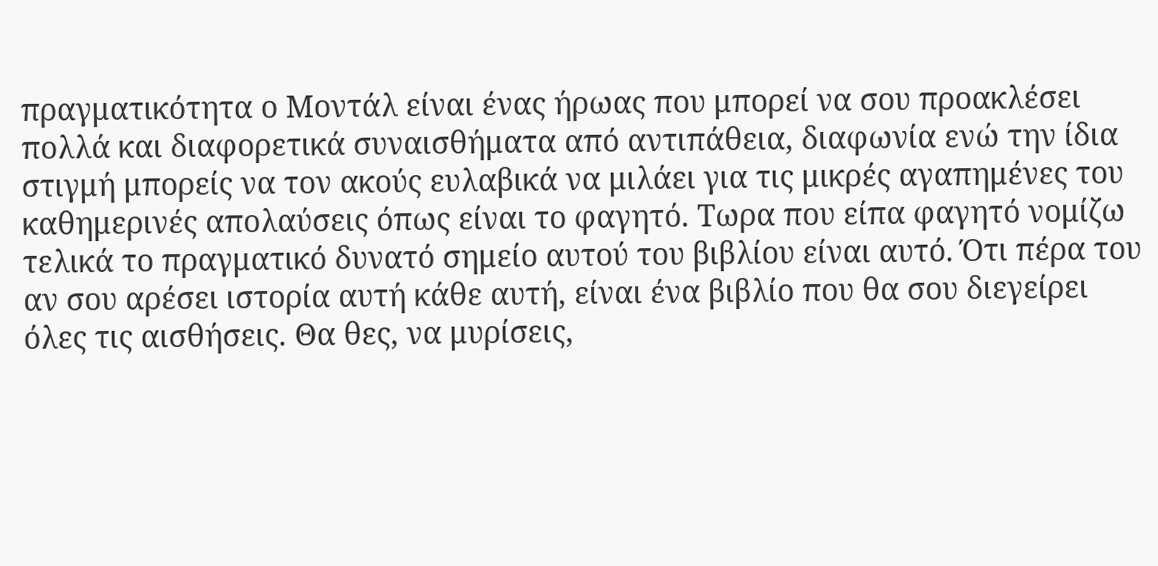πραγματικότητα ο Μοντάλ είναι ένας ήρωας που μπορεί να σου προακλέσει πολλά και διαφορετικά συναισθήματα από αντιπάθεια, διαφωνία ενώ την ίδια στιγμή μπορείς να τον ακούς ευλαβικά να μιλάει για τις μικρές αγαπημένες του καθημερινές απολαύσεις όπως είναι το φαγητό. Τωρα που είπα φαγητό νομίζω τελικά το πραγματικό δυνατό σημείο αυτού του βιβλίου είναι αυτό. Ότι πέρα του αν σου αρέσει ιστορία αυτή κάθε αυτή, είναι ένα βιβλίο που θα σου διεγείρει όλες τις αισθήσεις. Θα θες, να μυρίσεις,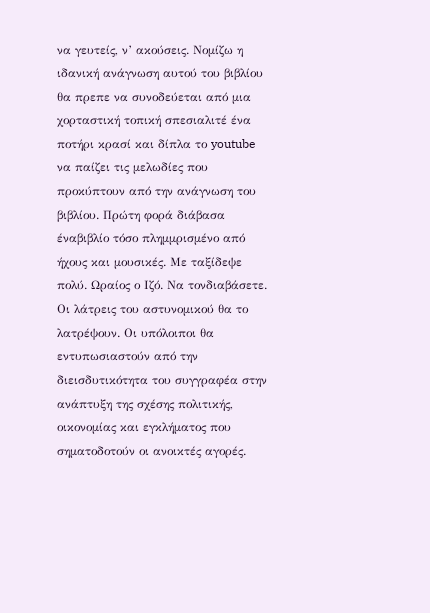να γευτείς, ν’ ακούσεις. Νομίζω η ιδανική ανάγνωση αυτού του βιβλίου θα πρεπε να συνοδεύεται από μια χορταστική τοπική σπεσιαλιτέ ένα ποτήρι κρασί και δίπλα το youtube να παίζει τις μελωδίες που προκύπτουν από την ανάγνωση του βιβλίου. Πρώτη φορά διάβασα έναβιβλίο τόσο πλημμρισμένο από ήχους και μουσικές. Με ταξίδεψε πολύ. Ωραίος ο Ιζό. Να τονδιαβάσετε.
Οι λάτρεις του αστυνομικού θα το λατρέψουν. Οι υπόλοιποι θα εντυπωσιαστούν από την διεισδυτικότητα του συγγραφέα στην ανάπτυξη της σχέσης πολιτικής, οικονομίας και εγκλήματος που σηματοδοτούν οι ανοικτές αγορές.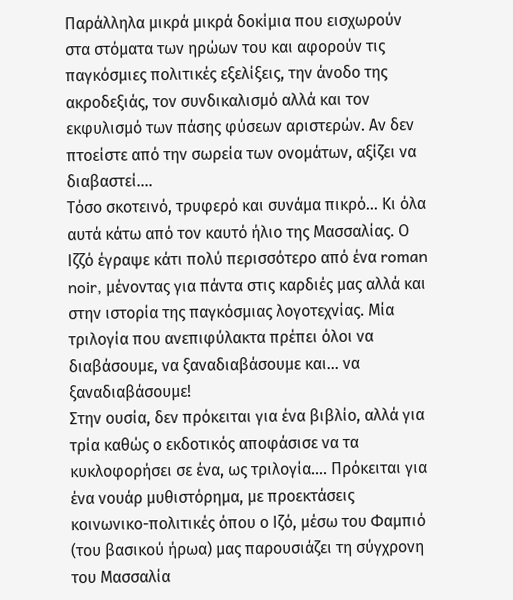Παράλληλα μικρά μικρά δοκίμια που εισχωρούν στα στόματα των ηρώων του και αφορούν τις παγκόσμιες πολιτικές εξελίξεις, την άνοδο της ακροδεξιάς, τον συνδικαλισμό αλλά και τον εκφυλισμό των πάσης φύσεων αριστερών. Αν δεν πτοείστε από την σωρεία των ονομάτων, αξίζει να διαβαστεί....
Τόσο σκοτεινό, τρυφερό και συνάμα πικρό... Κι όλα αυτά κάτω από τον καυτό ήλιο της Μασσαλίας. Ο Ιζζό έγραψε κάτι πολύ περισσότερο από ένα roman noir, μένοντας για πάντα στις καρδιές μας αλλά και στην ιστορία της παγκόσμιας λογοτεχνίας. Μία τριλογία που ανεπιφύλακτα πρέπει όλοι να διαβάσουμε, να ξαναδιαβάσουμε και... να ξαναδιαβάσουμε!
Στην ουσία, δεν πρόκειται για ένα βιβλίο, αλλά για τρία καθώς ο εκδοτικός αποφάσισε να τα κυκλοφορήσει σε ένα, ως τριλογία…. Πρόκειται για ένα νουάρ μυθιστόρημα, με προεκτάσεις κοινωνικο-πολιτικές όπου ο Ιζό, μέσω του Φαμπιό (του βασικού ήρωα) μας παρουσιάζει τη σύγχρονη του Μασσαλία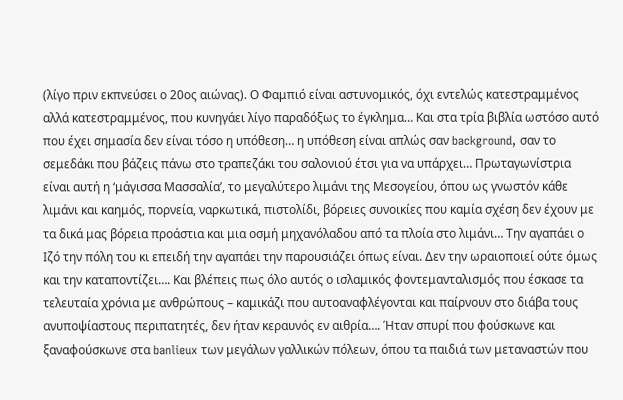(λίγο πριν εκπνεύσει ο 20ος αιώνας). Ο Φαμπιό είναι αστυνομικός, όχι εντελώς κατεστραμμένος αλλά κατεστραμμένος, που κυνηγάει λίγο παραδόξως το έγκλημα… Και στα τρία βιβλία ωστόσο αυτό που έχει σημασία δεν είναι τόσο η υπόθεση… η υπόθεση είναι απλώς σαν background, σαν το σεμεδάκι που βάζεις πάνω στο τραπεζάκι του σαλονιού έτσι για να υπάρχει… Πρωταγωνίστρια είναι αυτή η ‘μάγισσα Μασσαλία’, το μεγαλύτερο λιμάνι της Μεσογείου, όπου ως γνωστόν κάθε λιμάνι και καημός, πορνεία, ναρκωτικά, πιστολίδι, βόρειες συνοικίες που καμία σχέση δεν έχουν με τα δικά μας βόρεια προάστια και μια οσμή μηχανόλαδου από τα πλοία στο λιμάνι… Την αγαπάει ο Ιζό την πόλη του κι επειδή την αγαπάει την παρουσιάζει όπως είναι. Δεν την ωραιοποιεί ούτε όμως και την καταποντίζει…. Και βλέπεις πως όλο αυτός ο ισλαμικός φοντεμανταλισμός που έσκασε τα τελευταία χρόνια με ανθρώπους – καμικάζι που αυτοαναφλέγονται και παίρνουν στο διάβα τους ανυποψίαστους περιπατητές, δεν ήταν κεραυνός εν αιθρία…. Ήταν σπυρί που φούσκωνε και ξαναφούσκωνε στα banlieux των μεγάλων γαλλικών πόλεων, όπου τα παιδιά των μεταναστών που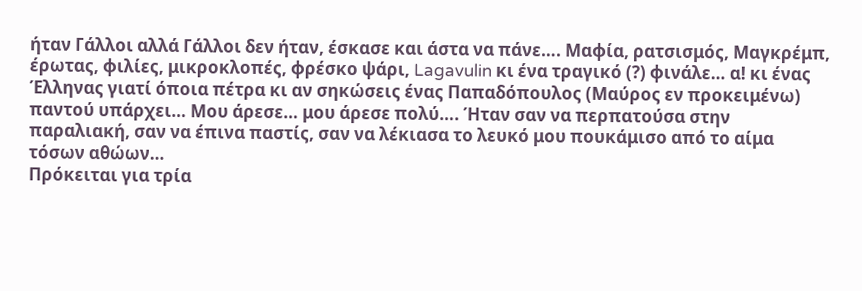ήταν Γάλλοι αλλά Γάλλοι δεν ήταν, έσκασε και άστα να πάνε…. Μαφία, ρατσισμός, Μαγκρέμπ, έρωτας, φιλίες, μικροκλοπές, φρέσκο ψάρι, Lagavulin κι ένα τραγικό (?) φινάλε… α! κι ένας Έλληνας γιατί όποια πέτρα κι αν σηκώσεις ένας Παπαδόπουλος (Μαύρος εν προκειμένω) παντού υπάρχει… Μου άρεσε… μου άρεσε πολύ…. Ήταν σαν να περπατούσα στην παραλιακή, σαν να έπινα παστίς, σαν να λέκιασα το λευκό μου πουκάμισο από το αίμα τόσων αθώων…
Πρόκειται για τρία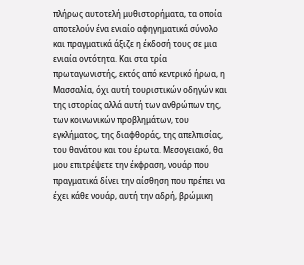πλήρως αυτοτελή μυθιστορήματα, τα οποία αποτελούν ένα ενιαίο αφηγηματικά σύνολο και πραγματικά άξιζε η έκδοσή τους σε μια ενιαία οντότητα. Και στα τρία πρωταγωνιστής, εκτός από κεντρικό ήρωα, η Μασσαλία, όχι αυτή τουριστικών οδηγών και της ιστορίας αλλά αυτή των ανθρώπων της, των κοινωνικών προβλημάτων, του εγκλήματος, της διαφθοράς, της απελπισίας, του θανάτου και του έρωτα. Μεσογειακό, θα μου επιτρέψετε την έκφραση, νουάρ που πραγματικά δίνει την αίσθηση που πρέπει να έχει κάθε νουάρ, αυτή την αδρή, βρώμικη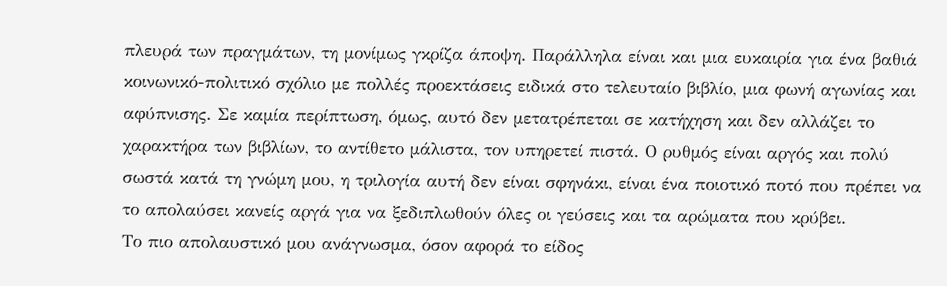πλευρά των πραγμάτων, τη μονίμως γκρίζα άποψη. Παράλληλα είναι και μια ευκαιρία για ένα βαθιά κοινωνικό-πολιτικό σχόλιο με πολλές προεκτάσεις ειδικά στο τελευταίο βιβλίο, μια φωνή αγωνίας και αφύπνισης. Σε καμία περίπτωση, όμως, αυτό δεν μετατρέπεται σε κατήχηση και δεν αλλάζει το χαρακτήρα των βιβλίων, το αντίθετο μάλιστα, τον υπηρετεί πιστά. Ο ρυθμός είναι αργός και πολύ σωστά κατά τη γνώμη μου, η τριλογία αυτή δεν είναι σφηνάκι, είναι ένα ποιοτικό ποτό που πρέπει να το απολαύσει κανείς αργά για να ξεδιπλωθούν όλες οι γεύσεις και τα αρώματα που κρύβει.
Το πιο απολαυστικό μου ανάγνωσμα, όσον αφορά το είδος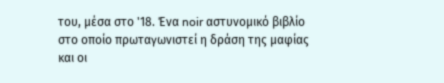του, μέσα στο '18. Ένα noir αστυνομικό βιβλίο στο οποίο πρωταγωνιστεί η δράση της μαφίας και οι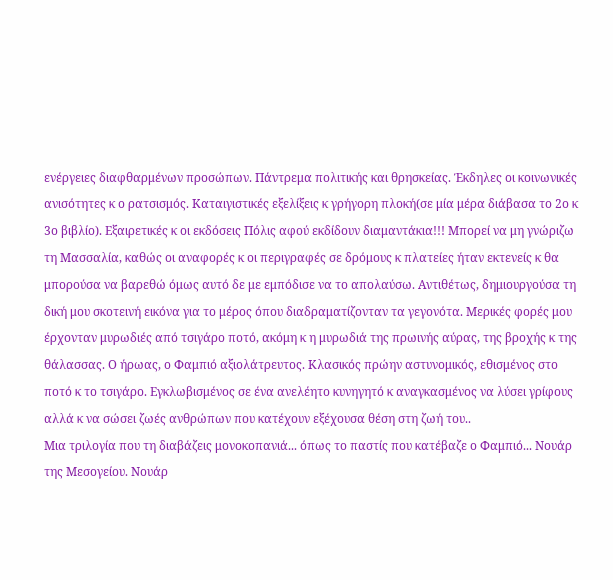ενέργειες διαφθαρμένων προσώπων. Πάντρεμα πολιτικής και θρησκείας. Έκδηλες οι κοινωνικές ανισότητες κ ο ρατσισμός. Καταιγιστικές εξελίξεις κ γρήγορη πλοκή(σε μία μέρα διάβασα το 2ο κ 3ο βιβλίο). Εξαιρετικές κ οι εκδόσεις Πόλις αφού εκδίδουν διαμαντάκια!!! Μπορεί να μη γνώριζω τη Μασσαλία, καθώς οι αναφορές κ οι περιγραφές σε δρόμους κ πλατείες ήταν εκτενείς κ θα μπορούσα να βαρεθώ όμως αυτό δε με εμπόδισε να το απολαύσω. Αντιθέτως, δημιουργούσα τη δική μου σκοτεινή εικόνα για το μέρος όπου διαδραματίζονταν τα γεγονότα. Μερικές φορές μου έρχονταν μυρωδιές από τσιγάρο ποτό, ακόμη κ η μυρωδιά της πρωινής αύρας, της βροχής κ της θάλασσας. Ο ήρωας, ο Φαμπιό αξιολάτρευτος. Κλασικός πρώην αστυνομικός, εθισμένος στο ποτό κ το τσιγάρο. Εγκλωβισμένος σε ένα ανελέητο κυνηγητό κ αναγκασμένος να λύσει γρίφους αλλά κ να σώσει ζωές ανθρώπων που κατέχουν εξέχουσα θέση στη ζωή του..
Μια τριλογία που τη διαβάζεις μονοκοπανιά... όπως το παστίς που κατέβαζε ο Φαμπιό... Νουάρ της Μεσογείου. Νουάρ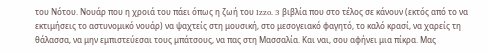του Νότου. Νουάρ που η χροιά του πάει όπως η ζωή του Izzo. 3 βιβλία που στο τέλος σε κάνουν (εκτός από το να εκτιμήσεις το αστυνομικό νουάρ) να ψαχτείς στη μουσική, στο μεσογειακό φαγητό, το καλό κρασί, να χαρείς τη θάλασσα, να μην εμπιστεύεσαι τους μπάτσους, να πας στη Μασσαλία. Και ναι, σου αφήνει μια πίκρα. Μας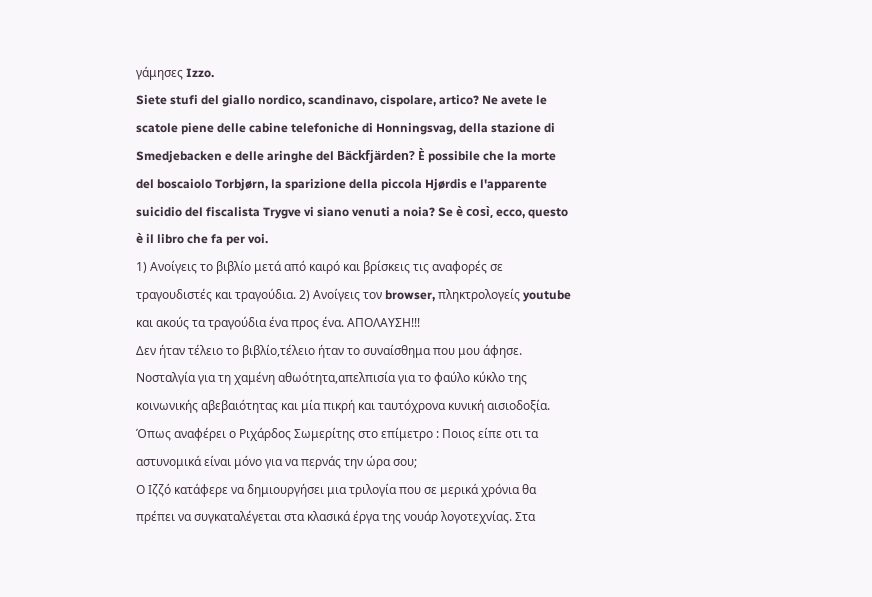γάμησες Izzo.
Siete stufi del giallo nordico, scandinavo, cispolare, artico? Ne avete le scatole piene delle cabine telefoniche di Honningsvag, della stazione di Smedjebacken e delle aringhe del Bäckfjärden? È possibile che la morte del boscaiolo Torbjørn, la sparizione della piccola Hjørdis e l'apparente suicidio del fiscalista Trygve vi siano venuti a noia? Se è così, ecco, questo è il libro che fa per voi.
1) Ανοίγεις το βιβλίο μετά από καιρό και βρίσκεις τις αναφορές σε τραγουδιστές και τραγούδια. 2) Ανοίγεις τον browser, πληκτρολογείς youtube και ακούς τα τραγούδια ένα προς ένα. ΑΠΟΛΑΥΣΗ!!!
Δεν ήταν τέλειο το βιβλίο,τέλειο ήταν το συναίσθημα που μου άφησε. Νοσταλγία για τη χαμένη αθωότητα,απελπισία για το φαύλο κύκλο της κοινωνικής αβεβαιότητας και μία πικρή και ταυτόχρονα κυνική αισιοδοξία. Όπως αναφέρει ο Ριχάρδος Σωμερίτης στο επίμετρο : Ποιος είπε οτι τα αστυνομικά είναι μόνο για να περνάς την ώρα σου;
Ο Ιζζό κατάφερε να δημιουργήσει μια τριλογία που σε μερικά χρόνια θα πρέπει να συγκαταλέγεται στα κλασικά έργα της νουάρ λογοτεχνίας. Στα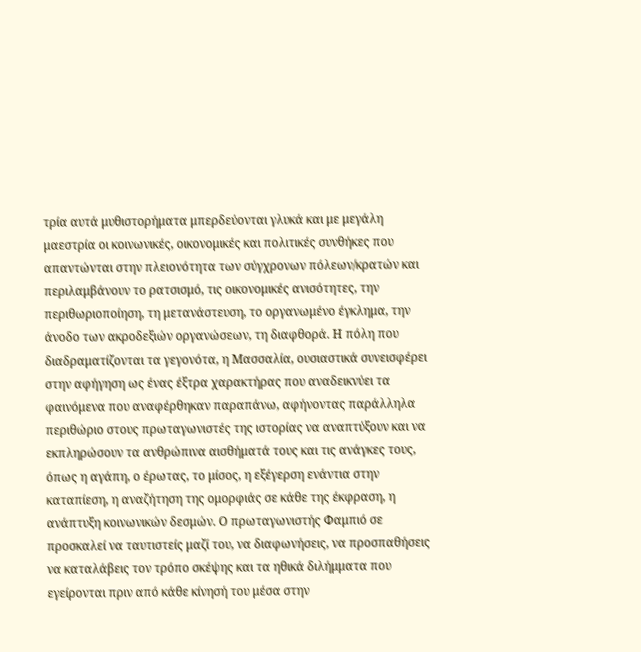τρία αυτά μυθιστορήματα μπερδεύονται γλυκά και με μεγάλη μαεστρία οι κοινωνικές, οικονομικές και πολιτικές συνθήκες που απαντώνται στην πλειονότητα των σύγχρονων πόλεων/κρατών και περιλαμβάνουν το ρατσισμό, τις οικονομικές ανισότητες, την περιθωριοποίηση, τη μετανάστευση, το οργανωμένο έγκλημα, την άνοδο των ακροδεξιών οργανώσεων, τη διαφθορά. Η πόλη που διαδραματίζονται τα γεγονότα, η Μασσαλία, ουσιαστικά συνεισφέρει στην αφήγηση ως ένας έξτρα χαρακτήρας που αναδεικνύει τα φαινόμενα που αναφέρθηκαν παραπάνω, αφήνοντας παράλληλα περιθώριο στους πρωταγωνιστές της ιστορίας να αναπτύξουν και να εκπληρώσουν τα ανθρώπινα αισθήματά τους και τις ανάγκες τους, όπως η αγάπη, ο έρωτας, το μίσος, η εξέγερση ενάντια στην καταπίεση, η αναζήτηση της ομορφιάς σε κάθε της έκφραση, η ανάπτυξη κοινωνικών δεσμών. Ο πρωταγωνιστής Φαμπιό σε προσκαλεί να ταυτιστείς μαζί του, να διαφωνήσεις, να προσπαθήσεις να καταλάβεις τον τρόπο σκέψης και τα ηθικά διλήμματα που εγείρονται πριν από κάθε κίνησή του μέσα στην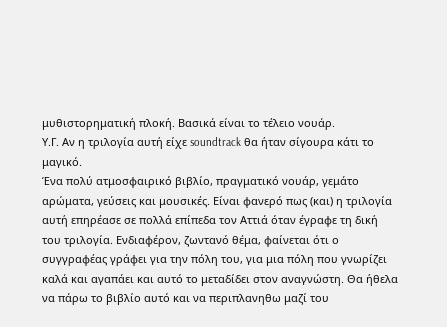μυθιστορηματική πλοκή. Βασικά είναι το τέλειο νουάρ.
Υ.Γ. Αν η τριλογία αυτή είχε soundtrack θα ήταν σίγουρα κάτι το μαγικό.
Ένα πολύ ατμοσφαιρικό βιβλίο, πραγματικό νουάρ, γεμάτο αρώματα, γεύσεις και μουσικές. Είναι φανερό πως (και) η τριλογία αυτή επηρέασε σε πολλά επίπεδα τον Αττιά όταν έγραφε τη δική του τριλογία. Ενδιαφέρον, ζωντανό θέμα, φαίνεται ότι ο συγγραφέας γράφει για την πόλη του, για μια πόλη που γνωρίζει καλά και αγαπάει και αυτό το μεταδίδει στον αναγνώστη. Θα ήθελα να πάρω το βιβλίο αυτό και να περιπλανηθω μαζί του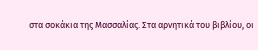στα σοκάκια της Μασσαλίας. Στα αρνητικά του βιβλίου, οι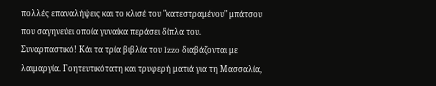πολλές επαναλήψεις και το κλισέ του "κατεστραμένου" μπάτσου που σαγηνεύει οποία γυναίκα περάσει δίπλα του.
Συναρπαστικό! Κάι τα τρία βιβλία του Izzo διαβάζονται με λαιμαργία. Γοητευτικότατη και τρυφερή ματιά για τη Μασσαλία,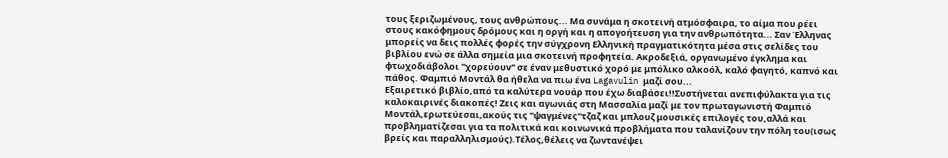τους ξεριζωμένους, τους ανθρώπους... Μα συνάμα η σκοτεινή ατμόσφαιρα, το αίμα που ρέει στους κακόφημους δρόμους και η οργή και η απογοήτευση για την ανθρωπότητα... Σαν Έλληνας μπορείς να δεις πολλές φορές την σύγχρονη Ελληνική πραγματικότητα μέσα στις σελίδες του βιβλίου ενώ σε άλλα σημεία μια σκοτεινή προφητεία. Ακροδεξιά, οργανωμένο έγκλημα και φτωχοδιάβολοι "χορεύουν" σε έναν μεθυστικό χορό με μπόλικο αλκοόλ, καλό φαγητό, καπνό και πάθος. Φαμπιό Μοντάλ θα ήθελα να πιω ένα Lagavulin μαζί σου...
Εξαιρετικό βιβλίο,από τα καλύτερα νουάρ που έχω διαβάσει!!Συστήνεται ανεπιφύλακτα για τις καλοκαιρινές διακοπές! Ζεις και αγωνιάς στη Μασσαλία μαζί με τον πρωταγωνιστή Φαμπιό Μοντάλ,ερωτεύεσαι,ακούς τις "ψαγμένες"τζαζ και μπλουζ μουσικές επιλογές του,αλλά και προβληματίζεσαι για τα πολιτικά και κοινωνικά προβλήματα που ταλανίζουν την πόλη του(ισως βρείς και παραλληλισμούς).Τέλος,θέλεις να ζωντανέψει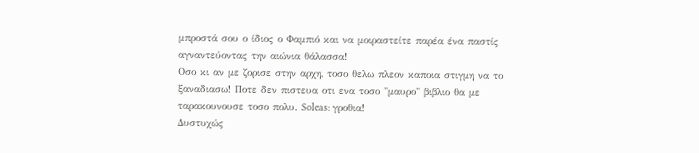μπροστά σου ο ίδιος ο Φαμπιό και να μοιραστείτε παρέα ένα παστίς αγναντεύοντας την αιώνια θάλασσα!
Οσο κι αν με ζορισε στην αρχη, τοσο θελω πλεον καποια στιγμη να το ξαναδιασω! Ποτε δεν πιστευα οτι ενα τοσο "μαυρο" βιβλιο θα με ταρακουνουσε τοσο πολυ. Soleas: γροθια!
Δυστυχώς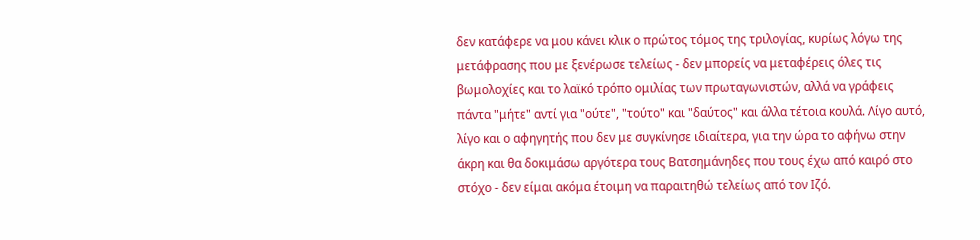δεν κατάφερε να μου κάνει κλικ ο πρώτος τόμος της τριλογίας, κυρίως λόγω της μετάφρασης που με ξενέρωσε τελείως - δεν μπορείς να μεταφέρεις όλες τις βωμολοχίες και το λαϊκό τρόπο ομιλίας των πρωταγωνιστών, αλλά να γράφεις πάντα "μήτε" αντί για "ούτε", "τούτο" και "δαύτος" και άλλα τέτοια κουλά. Λίγο αυτό, λίγο και ο αφηγητής που δεν με συγκίνησε ιδιαίτερα, για την ώρα το αφήνω στην άκρη και θα δοκιμάσω αργότερα τους Βατσημάνηδες που τους έχω από καιρό στο στόχο - δεν είμαι ακόμα έτοιμη να παραιτηθώ τελείως από τον Ιζό.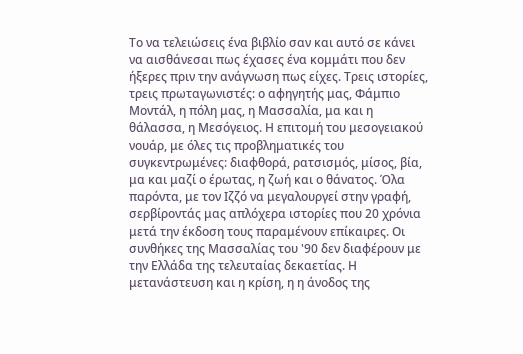Το να τελειώσεις ένα βιβλίο σαν και αυτό σε κάνει να αισθάνεσαι πως έχασες ένα κομμάτι που δεν ήξερες πριν την ανάγνωση πως είχες. Τρεις ιστορίες, τρεις πρωταγωνιστές: ο αφηγητής μας, Φάμπιο Μοντάλ, η πόλη μας, η Μασσαλία, μα και η θάλασσα, η Μεσόγειος. Η επιτομή του μεσογειακού νουάρ, με όλες τις προβληματικές του συγκεντρωμένες: διαφθορά, ρατσισμός, μίσος, βία, μα και μαζί ο έρωτας, η ζωή και ο θάνατος. Όλα παρόντα, με τον Ιζζό να μεγαλουργεί στην γραφή, σερβίροντάς μας απλόχερα ιστορίες που 20 χρόνια μετά την έκδοση τους παραμένουν επίκαιρες. Οι συνθήκες της Μασσαλίας του '90 δεν διαφέρουν με την Ελλάδα της τελευταίας δεκαετίας. Η μετανάστευση και η κρίση, η η άνοδος της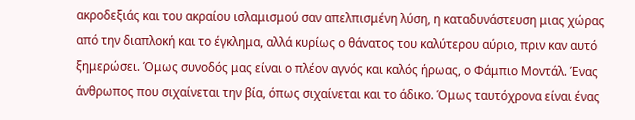ακροδεξιάς και του ακραίου ισλαμισμού σαν απελπισμένη λύση, η καταδυνάστευση μιας χώρας από την διαπλοκή και το έγκλημα, αλλά κυρίως ο θάνατος του καλύτερου αύριο, πριν καν αυτό ξημερώσει. Όμως συνοδός μας είναι ο πλέον αγνός και καλός ήρωας, ο Φάμπιο Μοντάλ. Ένας άνθρωπος που σιχαίνεται την βία, όπως σιχαίνεται και το άδικο. Όμως ταυτόχρονα είναι ένας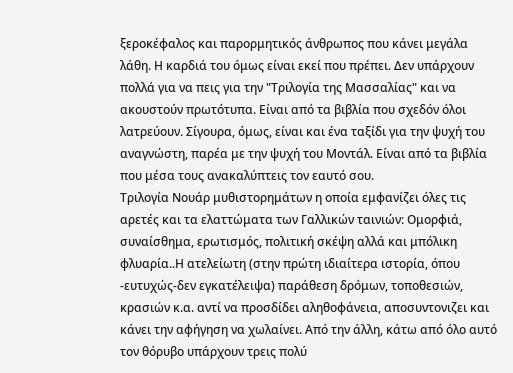ξεροκέφαλος και παρορμητικός άνθρωπος που κάνει μεγάλα λάθη. Η καρδιά του όμως είναι εκεί που πρέπει. Δεν υπάρχουν πολλά για να πεις για την "Τριλογία της Μασσαλίας" και να ακουστούν πρωτότυπα. Είναι από τα βιβλία που σχεδόν όλοι λατρεύουν. Σίγουρα, όμως, είναι και ένα ταξίδι για την ψυχή του αναγνώστη, παρέα με την ψυχή του Μοντάλ. Είναι από τα βιβλία που μέσα τους ανακαλύπτεις τον εαυτό σου.
Τριλογία Νουάρ μυθιστορημάτων η οποία εμφανίζει όλες τις αρετές και τα ελαττώματα των Γαλλικών ταινιών: Ομορφιά, συναίσθημα, ερωτισμός, πολιτική σκέψη αλλά και μπόλικη φλυαρία..Η ατελείωτη (στην πρώτη ιδιαίτερα ιστορία, όπου -ευτυχώς-δεν εγκατέλειψα) παράθεση δρόμων, τοποθεσιών, κρασιών κ.α. αντί να προσδίδει αληθοφάνεια, αποσυντονιζει και κάνει την αφήγηση να χωλαίνει. Από την άλλη, κάτω από όλο αυτό τον θόρυβο υπάρχουν τρεις πολύ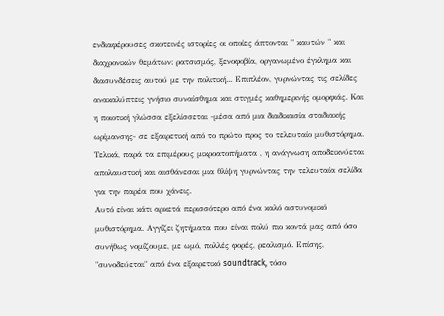ενδιαφέρουσες σκοτεινές ιστορίες οι οποίες άπτονται " καυτών " και διαχρονικών θεμάτων: ρατσισμός, ξενοφοβία, οργανωμένο έγκλημα και διασυνδέσεις αυτού με την πολιτική... Επιπλέον, γυρνώντας τις σελίδες ανακαλύπτεις γνήσιο συναίσθημα και στιγμές καθημερινής ομορφιάς. Και η ποιοτική γλώσσα εξελίσσεται -μέσα από μια διαδικασία σταδιακής ωρίμανσης- σε εξαιρετική από το πρώτο προς το τελευταίο μυθιστόρημα. Τελικά, παρά τα επιμέρους μικροατοπήματα , η ανάγνωση αποδεικνύεται απολαυστική και αισθάνεσαι μια θλίψη γυρνώντας την τελευταία σελίδα για την παρέα που χάνεις.
Αυτό είναι κάτι αρκετά περισσότερο από ένα καλό αστυνομικό μυθιστόρημα. Αγγίζει ζητήματα που είναι πολύ πιο κοντά μας από όσο συνήθως νομίζουμε, με ωμό, πολλές φορές, ρεαλισμό. Επίσης, "συνοδεύεται" από ένα εξαιρετικό soundtrack, τόσο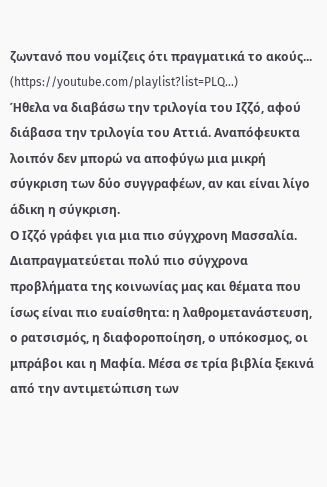ζωντανό που νομίζεις ότι πραγματικά το ακούς... (https://youtube.com/playlist?list=PLQ...)
Ήθελα να διαβάσω την τριλογία του Ιζζό, αφού διάβασα την τριλογία του Αττιά. Αναπόφευκτα λοιπόν δεν μπορώ να αποφύγω μια μικρή σύγκριση των δύο συγγραφέων, αν και είναι λίγο άδικη η σύγκριση.
Ο Ιζζό γράφει για μια πιο σύγχρονη Μασσαλία. Διαπραγματεύεται πολύ πιο σύγχρονα προβλήματα της κοινωνίας μας και θέματα που ίσως είναι πιο ευαίσθητα: η λαθρομετανάστευση, ο ρατσισμός, η διαφοροποίηση, ο υπόκοσμος, οι μπράβοι και η Μαφία. Μέσα σε τρία βιβλία ξεκινά από την αντιμετώπιση των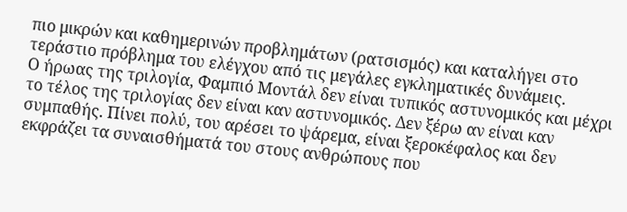πιο μικρών και καθημερινών προβλημάτων (ρατσισμός) και καταλήγει στο τεράστιο πρόβλημα του ελέγχου από τις μεγάλες εγκληματικές δυνάμεις.
Ο ήρωας της τριλογία, Φαμπιό Μοντάλ δεν είναι τυπικός αστυνομικός και μέχρι το τέλος της τριλογίας δεν είναι καν αστυνομικός. Δεν ξέρω αν είναι καν συμπαθής. Πίνει πολύ, του αρέσει το ψάρεμα, είναι ξεροκέφαλος και δεν εκφράζει τα συναισθήματά του στους ανθρώπους που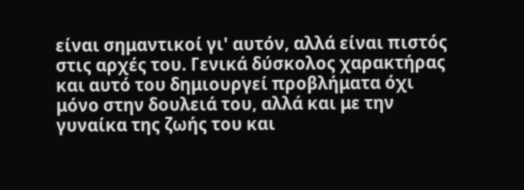είναι σημαντικοί γι' αυτόν, αλλά είναι πιστός στις αρχές του. Γενικά δύσκολος χαρακτήρας και αυτό του δημιουργεί προβλήματα όχι μόνο στην δουλειά του, αλλά και με την γυναίκα της ζωής του και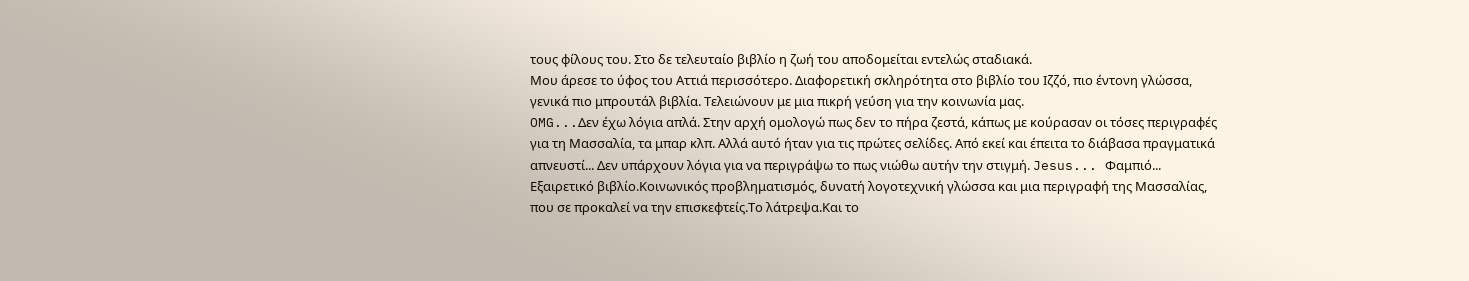τους φίλους του. Στο δε τελευταίο βιβλίο η ζωή του αποδομείται εντελώς σταδιακά.
Μου άρεσε το ύφος του Αττιά περισσότερο. Διαφορετική σκληρότητα στο βιβλίο του Ιζζό, πιο έντονη γλώσσα, γενικά πιο μπρουτάλ βιβλία. Τελειώνουν με μια πικρή γεύση για την κοινωνία μας.
OMG...Δεν έχω λόγια απλά. Στην αρχή ομολογώ πως δεν το πήρα ζεστά, κάπως με κούρασαν οι τόσες περιγραφές για τη Μασσαλία, τα μπαρ κλπ. Αλλά αυτό ήταν για τις πρώτες σελίδες. Από εκεί και έπειτα το διάβασα πραγματικά απνευστί... Δεν υπάρχουν λόγια για να περιγράψω το πως νιώθω αυτήν την στιγμή. Jesus... Φαμπιό...
Εξαιρετικό βιβλίο.Κοινωνικός προβληματισμός, δυνατή λογοτεχνική γλώσσα και μια περιγραφή της Μασσαλίας, που σε προκαλεί να την επισκεφτείς.Το λάτρεψα.Και το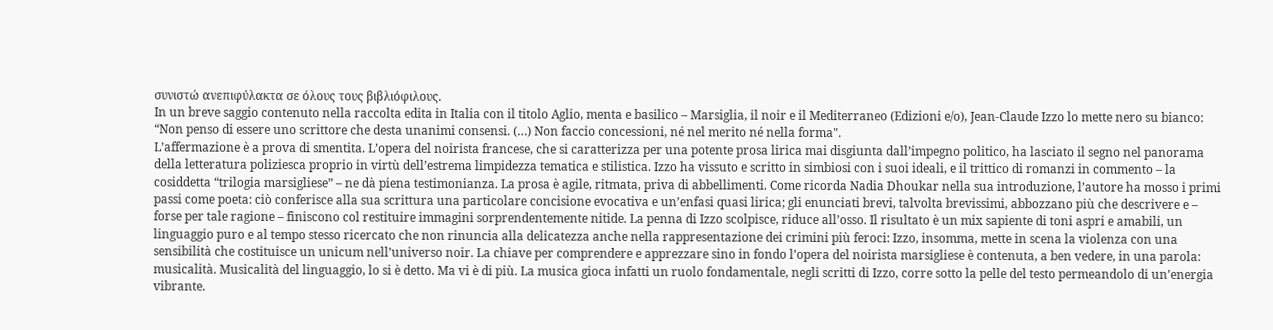συνιστώ ανεπιφύλακτα σε όλους τους βιβλιόφιλους.
In un breve saggio contenuto nella raccolta edita in Italia con il titolo Aglio, menta e basilico – Marsiglia, il noir e il Mediterraneo (Edizioni e/o), Jean-Claude Izzo lo mette nero su bianco: “Non penso di essere uno scrittore che desta unanimi consensi. (…) Non faccio concessioni, né nel merito né nella forma".
L’affermazione è a prova di smentita. L’opera del noirista francese, che si caratterizza per una potente prosa lirica mai disgiunta dall’impegno politico, ha lasciato il segno nel panorama della letteratura poliziesca proprio in virtù dell’estrema limpidezza tematica e stilistica. Izzo ha vissuto e scritto in simbiosi con i suoi ideali, e il trittico di romanzi in commento – la cosiddetta “trilogia marsigliese” – ne dà piena testimonianza. La prosa è agile, ritmata, priva di abbellimenti. Come ricorda Nadia Dhoukar nella sua introduzione, l’autore ha mosso i primi passi come poeta: ciò conferisce alla sua scrittura una particolare concisione evocativa e un’enfasi quasi lirica; gli enunciati brevi, talvolta brevissimi, abbozzano più che descrivere e – forse per tale ragione – finiscono col restituire immagini sorprendentemente nitide. La penna di Izzo scolpisce, riduce all’osso. Il risultato è un mix sapiente di toni aspri e amabili, un linguaggio puro e al tempo stesso ricercato che non rinuncia alla delicatezza anche nella rappresentazione dei crimini più feroci: Izzo, insomma, mette in scena la violenza con una sensibilità che costituisce un unicum nell’universo noir. La chiave per comprendere e apprezzare sino in fondo l’opera del noirista marsigliese è contenuta, a ben vedere, in una parola: musicalità. Musicalità del linguaggio, lo si è detto. Ma vi è di più. La musica gioca infatti un ruolo fondamentale, negli scritti di Izzo, corre sotto la pelle del testo permeandolo di un’energia vibrante.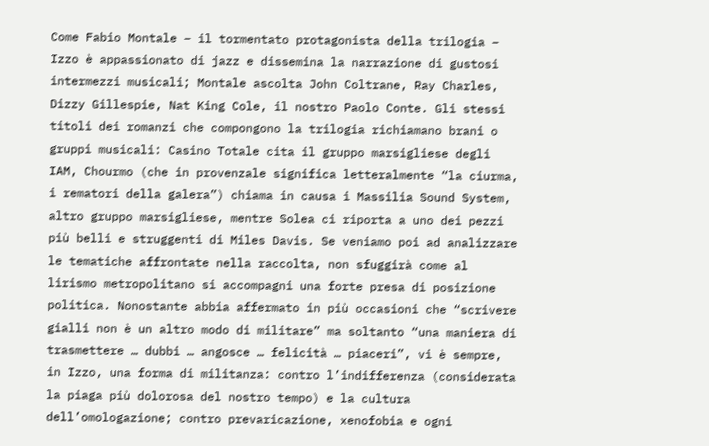Come Fabio Montale – il tormentato protagonista della trilogia – Izzo è appassionato di jazz e dissemina la narrazione di gustosi intermezzi musicali; Montale ascolta John Coltrane, Ray Charles, Dizzy Gillespie, Nat King Cole, il nostro Paolo Conte. Gli stessi titoli dei romanzi che compongono la trilogia richiamano brani o gruppi musicali: Casino Totale cita il gruppo marsigliese degli IAM, Chourmo (che in provenzale significa letteralmente “la ciurma, i rematori della galera”) chiama in causa i Massilia Sound System, altro gruppo marsigliese, mentre Solea ci riporta a uno dei pezzi più belli e struggenti di Miles Davis. Se veniamo poi ad analizzare le tematiche affrontate nella raccolta, non sfuggirà come al lirismo metropolitano si accompagni una forte presa di posizione politica. Nonostante abbia affermato in più occasioni che “scrivere gialli non è un altro modo di militare” ma soltanto “una maniera di trasmettere … dubbi … angosce … felicità … piaceri”, vi è sempre, in Izzo, una forma di militanza: contro l’indifferenza (considerata la piaga più dolorosa del nostro tempo) e la cultura dell’omologazione; contro prevaricazione, xenofobia e ogni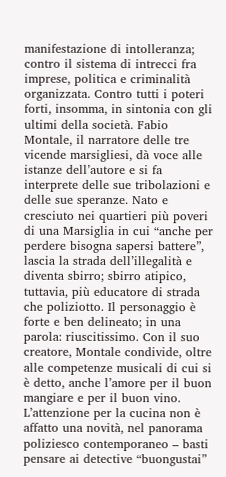manifestazione di intolleranza; contro il sistema di intrecci fra imprese, politica e criminalità organizzata. Contro tutti i poteri forti, insomma, in sintonia con gli ultimi della società. Fabio Montale, il narratore delle tre vicende marsigliesi, dà voce alle istanze dell’autore e si fa interprete delle sue tribolazioni e delle sue speranze. Nato e cresciuto nei quartieri più poveri di una Marsiglia in cui “anche per perdere bisogna sapersi battere”, lascia la strada dell’illegalità e diventa sbirro; sbirro atipico, tuttavia, più educatore di strada che poliziotto. Il personaggio è forte e ben delineato; in una parola: riuscitissimo. Con il suo creatore, Montale condivide, oltre alle competenze musicali di cui si è detto, anche l’amore per il buon mangiare e per il buon vino. L’attenzione per la cucina non è affatto una novità, nel panorama poliziesco contemporaneo – basti pensare ai detective “buongustai”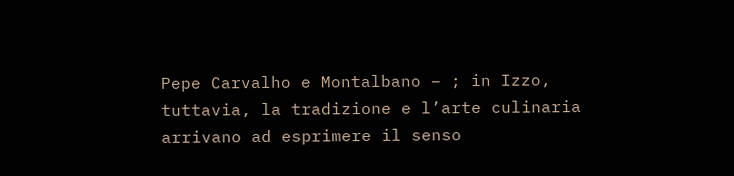Pepe Carvalho e Montalbano – ; in Izzo, tuttavia, la tradizione e l’arte culinaria arrivano ad esprimere il senso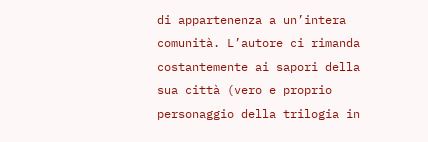di appartenenza a un’intera comunità. L’autore ci rimanda costantemente ai sapori della sua città (vero e proprio personaggio della trilogia in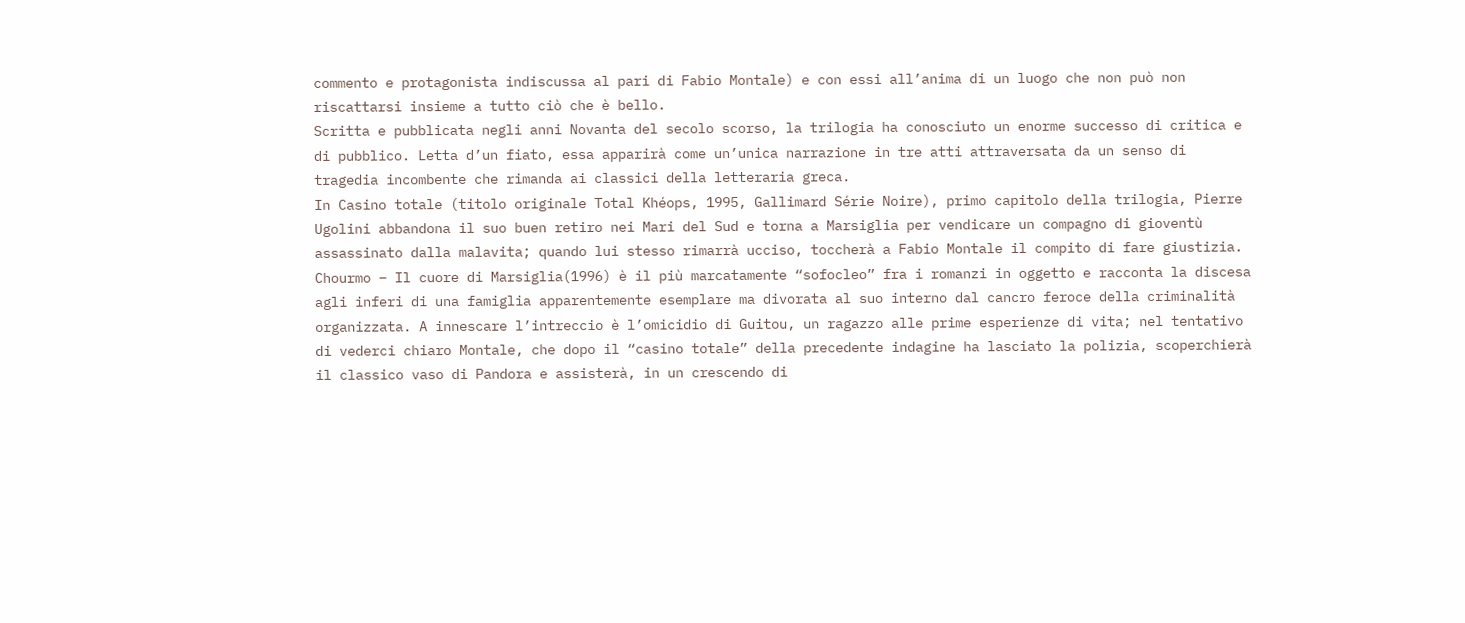commento e protagonista indiscussa al pari di Fabio Montale) e con essi all’anima di un luogo che non può non riscattarsi insieme a tutto ciò che è bello.
Scritta e pubblicata negli anni Novanta del secolo scorso, la trilogia ha conosciuto un enorme successo di critica e di pubblico. Letta d’un fiato, essa apparirà come un’unica narrazione in tre atti attraversata da un senso di tragedia incombente che rimanda ai classici della letteraria greca.
In Casino totale (titolo originale Total Khéops, 1995, Gallimard Série Noire), primo capitolo della trilogia, Pierre Ugolini abbandona il suo buen retiro nei Mari del Sud e torna a Marsiglia per vendicare un compagno di gioventù assassinato dalla malavita; quando lui stesso rimarrà ucciso, toccherà a Fabio Montale il compito di fare giustizia. Chourmo – Il cuore di Marsiglia(1996) è il più marcatamente “sofocleo” fra i romanzi in oggetto e racconta la discesa agli inferi di una famiglia apparentemente esemplare ma divorata al suo interno dal cancro feroce della criminalità organizzata. A innescare l’intreccio è l’omicidio di Guitou, un ragazzo alle prime esperienze di vita; nel tentativo di vederci chiaro Montale, che dopo il “casino totale” della precedente indagine ha lasciato la polizia, scoperchierà il classico vaso di Pandora e assisterà, in un crescendo di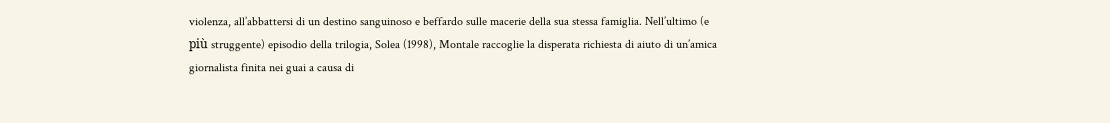violenza, all’abbattersi di un destino sanguinoso e beffardo sulle macerie della sua stessa famiglia. Nell’ultimo (e più struggente) episodio della trilogia, Solea (1998), Montale raccoglie la disperata richiesta di aiuto di un’amica giornalista finita nei guai a causa di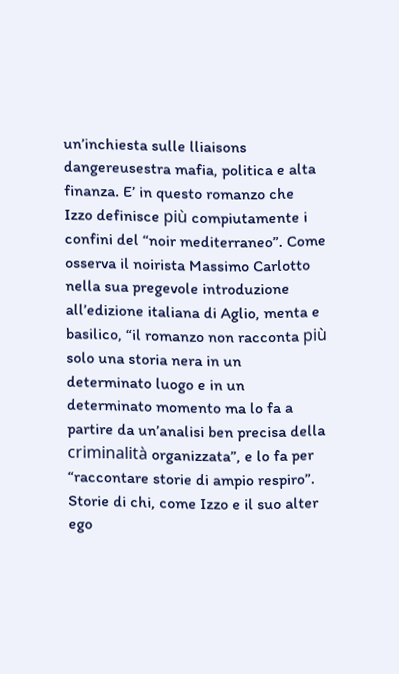un’inchiesta sulle lliaisons dangereusestra mafia, politica e alta finanza. E’ in questo romanzo che Izzo definisce più compiutamente i confini del “noir mediterraneo”. Come osserva il noirista Massimo Carlotto nella sua pregevole introduzione all’edizione italiana di Aglio, menta e basilico, “il romanzo non racconta più solo una storia nera in un determinato luogo e in un determinato momento ma lo fa a partire da un’analisi ben precisa della criminalità organizzata”, e lo fa per “raccontare storie di ampio respiro”.
Storie di chi, come Izzo e il suo alter ego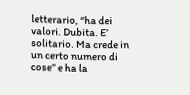letterario, “ha dei valori. Dubita. E’ solitario. Ma crede in un certo numero di cose” e ha la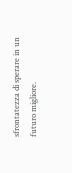sfrontatezza di sperare in un futuro migliore.